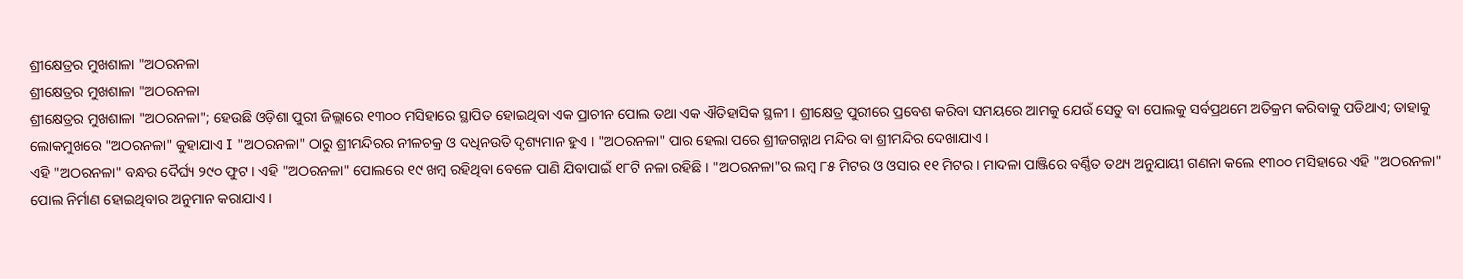ଶ୍ରୀକ୍ଷେତ୍ରର ମୁଖଶାଳା "ଅଠରନଳା
ଶ୍ରୀକ୍ଷେତ୍ରର ମୁଖଶାଳା "ଅଠରନଳା
ଶ୍ରୀକ୍ଷେତ୍ରର ମୁଖଶାଳା "ଅଠରନଳା"; ହେଉଛି ଓଡ଼ିଶା ପୁରୀ ଜିଲ୍ଲାରେ ୧୩୦୦ ମସିହାରେ ସ୍ଥାପିତ ହୋଇଥିବା ଏକ ପ୍ରାଚୀନ ପୋଲ ତଥା ଏକ ଐତିହାସିକ ସ୍ଥଳୀ । ଶ୍ରୀକ୍ଷେତ୍ର ପୁରୀରେ ପ୍ରବେଶ କରିବା ସମୟରେ ଆମକୁ ଯେଉଁ ସେତୁ ବା ପୋଲକୁ ସର୍ବପ୍ରଥମେ ଅତିକ୍ରମ କରିବାକୁ ପଡିଥାଏ; ତାହାକୁ ଲୋକମୁଖରେ "ଅଠରନଳା" କୁହାଯାଏ I "ଅଠରନଳା" ଠାରୁ ଶ୍ରୀମନ୍ଦିରର ନୀଳଚକ୍ର ଓ ଦଧିନଉତି ଦୃଶ୍ୟମାନ ହୁଏ । "ଅଠରନଳା" ପାର ହେଲା ପରେ ଶ୍ରୀଜଗନ୍ନାଥ ମନ୍ଦିର ବା ଶ୍ରୀମନ୍ଦିର ଦେଖାଯାଏ ।
ଏହି "ଅଠରନଳା" ବନ୍ଧର ଦୈର୍ଘ୍ୟ ୨୯୦ ଫୁଟ । ଏହି "ଅଠରନଳା" ପୋଲରେ ୧୯ ଖମ୍ବ ରହିଥିବା ବେଳେ ପାଣି ଯିବାପାଇଁ ୧୮ଟି ନଳା ରହିଛି । "ଅଠରନଳା"ର ଲମ୍ବ ୮୫ ମିଟର ଓ ଓସାର ୧୧ ମିଟର । ମାଦଳା ପାଞ୍ଜିରେ ବର୍ଣ୍ଣିତ ତଥ୍ୟ ଅନୁଯାୟୀ ଗଣନା କଲେ ୧୩୦୦ ମସିହାରେ ଏହି "ଅଠରନଳା" ପୋଲ ନିର୍ମାଣ ହୋଇଥିବାର ଅନୁମାନ କରାଯାଏ ।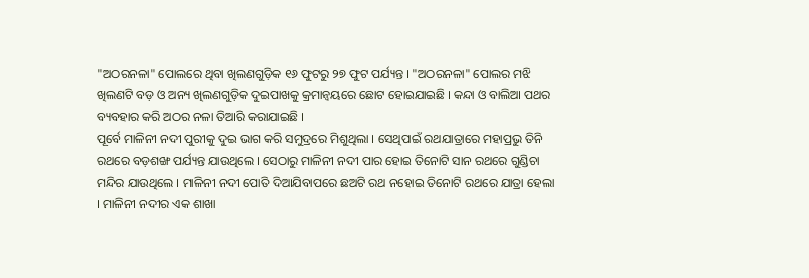"ଅଠରନଳା" ପୋଲରେ ଥିବା ଖିଲଣଗୁଡ଼ିକ ୧୬ ଫୁଟରୁ ୨୭ ଫୁଟ ପର୍ଯ୍ୟନ୍ତ । "ଅଠରନଳା" ପୋଲର ମଝି ଖିଲଣଟି ବଡ଼ ଓ ଅନ୍ୟ ଖିଲଣଗୁଡ଼ିକ ଦୁଇପାଖକୁ କ୍ରମାନ୍ୱୟରେ ଛୋଟ ହୋଇଯାଇଛି । କନ୍ଦା ଓ ବାଲିଆ ପଥର ବ୍ୟବହାର କରି ଅଠର ନଳା ତିଆରି କରାଯାଇଛି ।
ପୂର୍ବେ ମାଳିନୀ ନଦୀ ପୁରୀକୁ ଦୁଇ ଭାଗ କରି ସମୁଦ୍ରରେ ମିଶୁଥିଲା । ସେଥିପାଇଁ ରଥଯାତ୍ରାରେ ମହାପ୍ରଭୁ ତିନି ରଥରେ ବଡ଼ଶଙ୍ଖ ପର୍ଯ୍ୟନ୍ତ ଯାଉଥିଲେ । ସେଠାରୁ ମାଳିନୀ ନଦୀ ପାର ହୋଇ ତିନୋଟି ସାନ ରଥରେ ଗୁଣ୍ଡିଚା ମନ୍ଦିର ଯାଉଥିଲେ । ମାଳିନୀ ନଦୀ ପୋତି ଦିଆଯିବାପରେ ଛଅଟି ରଥ ନହୋଇ ତିନୋଟି ରଥରେ ଯାତ୍ରା ହେଲା । ମାଳିନୀ ନଦୀର ଏକ ଶାଖା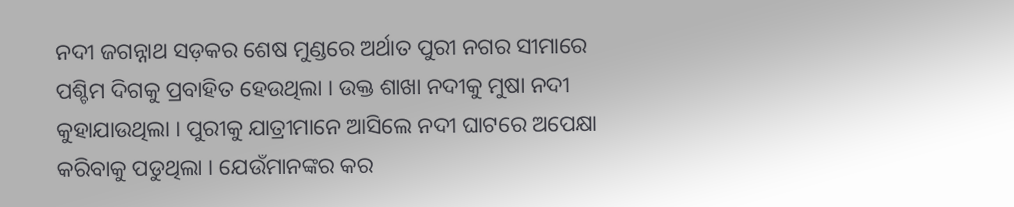ନଦୀ ଜଗନ୍ନାଥ ସଡ଼କର ଶେଷ ମୁଣ୍ଡରେ ଅର୍ଥାତ ପୁରୀ ନଗର ସୀମାରେ ପଶ୍ଚିମ ଦିଗକୁ ପ୍ରବାହିତ ହେଉଥିଲା । ଉକ୍ତ ଶାଖା ନଦୀକୁ ମୁଷା ନଦୀ କୁହାଯାଉଥିଲା । ପୁରୀକୁ ଯାତ୍ରୀମାନେ ଆସିଲେ ନଦୀ ଘାଟରେ ଅପେକ୍ଷା କରିବାକୁ ପଡୁଥିଲା । ଯେଉଁମାନଙ୍କର କର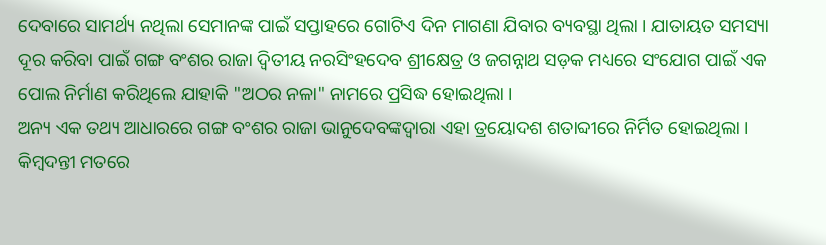ଦେବାରେ ସାମର୍ଥ୍ୟ ନଥିଲା ସେମାନଙ୍କ ପାଇଁ ସପ୍ତାହରେ ଗୋଟିଏ ଦିନ ମାଗଣା ଯିବାର ବ୍ୟବସ୍ଥା ଥିଲା । ଯାତାୟତ ସମସ୍ୟା ଦୂର କରିବା ପାଇଁ ଗଙ୍ଗ ବଂଶର ରାଜା ଦ୍ୱିତୀୟ ନରସିଂହଦେବ ଶ୍ରୀକ୍ଷେତ୍ର ଓ ଜଗନ୍ନାଥ ସଡ଼କ ମଧ୍ୟରେ ସଂଯୋଗ ପାଇଁ ଏକ ପୋଲ ନିର୍ମାଣ କରିଥିଲେ ଯାହାକି "ଅଠର ନଳା" ନାମରେ ପ୍ରସିଦ୍ଧ ହୋଇଥିଲା ।
ଅନ୍ୟ ଏକ ତଥ୍ୟ ଆଧାରରେ ଗଙ୍ଗ ବଂଶର ରାଜା ଭାନୁଦେବଙ୍କଦ୍ୱାରା ଏହା ତ୍ରୟୋଦଶ ଶତାବ୍ଦୀରେ ନିର୍ମିତ ହୋଇଥିଲା । କିମ୍ବଦନ୍ତୀ ମତରେ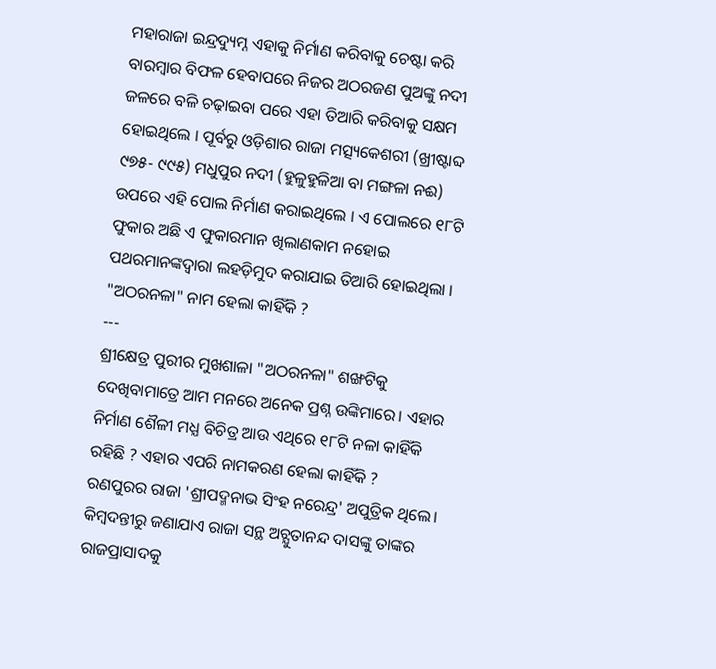ମହାରାଜା ଇନ୍ଦ୍ରଦ୍ୟୁମ୍ନ ଏହାକୁ ନିର୍ମାଣ କରିବାକୁ ଚେଷ୍ଟା କରି ବାରମ୍ବାର ବିଫଳ ହେବାପରେ ନିଜର ଅଠରଜଣ ପୁଅଙ୍କୁ ନଦୀ ଜଳରେ ବଳି ଚଢ଼ାଇବା ପରେ ଏହା ତିଆରି କରିବାକୁ ସକ୍ଷମ ହୋଇଥିଲେ । ପୂର୍ବରୁ ଓଡ଼ିଶାର ରାଜା ମତ୍ସ୍ୟକେଶରୀ (ଖ୍ରୀଷ୍ଟାବ୍ଦ ୯୭୫- ୯୯୫) ମଧୁପୁର ନଦୀ (ହୁଳୁହୁଳିଆ ବା ମଙ୍ଗଳା ନଈ) ଉପରେ ଏହି ପୋଲ ନିର୍ମାଣ କରାଇଥିଲେ । ଏ ପୋଲରେ ୧୮ଟି ଫୁକାର ଅଛି ଏ ଫୁକାରମାନ ଖିଲାଣକାମ ନହୋଇ ପଥରମାନଙ୍କଦ୍ୱାରା ଲହଡ଼ିମୁଦ କରାଯାଇ ତିଆରି ହୋଇଥିଲା ।
"ଅଠରନଳା" ନାମ ହେଲା କାହିଁକି ?
---
ଶ୍ରୀକ୍ଷେତ୍ର ପୁରୀର ମୁଖଶାଳା "ଅଠରନଳା" ଶଙ୍ଖଟିକୁ ଦେଖିବାମାତ୍ରେ ଆମ ମନରେ ଅନେକ ପ୍ରଶ୍ନ ଉଙ୍କିମାରେ। ଏହାର ନିର୍ମାଣ ଶୈଳୀ ମଧ୍ଯ ବିଚିତ୍ର ଆଉ ଏଥିରେ ୧୮ଟି ନଳା କାହିଁକି ରହିଛି ? ଏହାର ଏପରି ନାମକରଣ ହେଲା କାହିଁକି ?
ରଣପୁରର ରାଜା 'ଶ୍ରୀପଦ୍ମନାଭ ସିଂହ ନରେନ୍ଦ୍ର' ଅପୁତ୍ରିକ ଥିଲେ। କିମ୍ବଦନ୍ତୀରୁ ଜଣାଯାଏ ରାଜା ସନ୍ଥ ଅଚ୍ଯୁତାନନ୍ଦ ଦାସଙ୍କୁ ତାଙ୍କର ରାଜପ୍ରାସାଦକୁ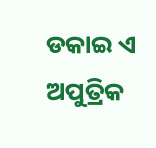ଡକାଇ ଏ ଅପୁତ୍ରିକ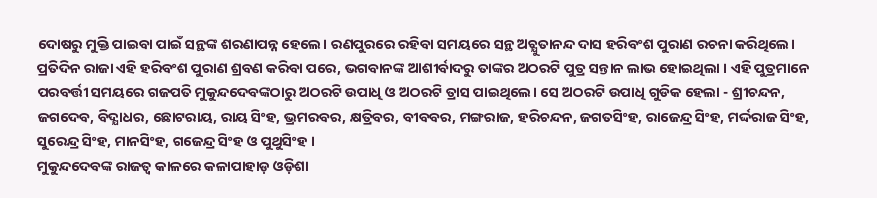ଦୋଷରୁ ମୁକ୍ତି ପାଇବା ପାଇଁ ସନ୍ଥଙ୍କ ଶରଣାପନ୍ନ ହେଲେ। ରଣପୁରରେ ରହିବା ସମୟରେ ସନ୍ଥ ଅଚ୍ଯୁତାନନ୍ଦ ଦାସ ହରିବଂଶ ପୁରାଣ ରଚନା କରିଥିଲେ। ପ୍ରତିଦିନ ରାଜା ଏହି ହରିବଂଶ ପୁରାଣ ଶ୍ରବଣ କରିବା ପରେ, ଭଗବାନଙ୍କ ଆଶୀର୍ବାଦରୁ ତାଙ୍କର ଅଠରଟି ପୁତ୍ର ସନ୍ତାନ ଲାଭ ହୋଇଥିଲା । ଏହି ପୁତ୍ରମାନେ ପରବର୍ତ୍ତୀ ସମୟରେ ଗଜପତି ମୁକୁନ୍ଦଦେବଙ୍କଠାରୁ ଅଠରଟି ଉପାଧି ଓ ଅଠରଟି ତ୍ରାସ ପାଇଥିଲେ। ସେ ଅଠରଟି ଉପାଧି ଗୁଡିକ ହେଲା - ଶ୍ରୀଚନ୍ଦନ, ଜଗଦେବ, ବିଦ୍ଯାଧର, ଛୋଟରାୟ, ରାୟ ସିଂହ, ଭ୍ରମରବର, କ୍ଷତ୍ରିବର, ବୀବବର, ମଙ୍ଗରାଜ, ହରିଚନ୍ଦନ, ଜଗତସିଂହ, ରାଜେନ୍ଦ୍ର ସିଂହ, ମର୍ଦ୍ଦରାଜ ସିଂହ, ସୁରେନ୍ଦ୍ର ସିଂହ, ମାନସିଂହ, ଗଜେନ୍ଦ୍ର ସିଂହ ଓ ପୁଥୁସିଂହ ।
ମୁକୁନ୍ଦଦେବଙ୍କ ରାଜତ୍ବ କାଳରେ କଳାପାହାଡ଼ ଓଡ଼ିଶା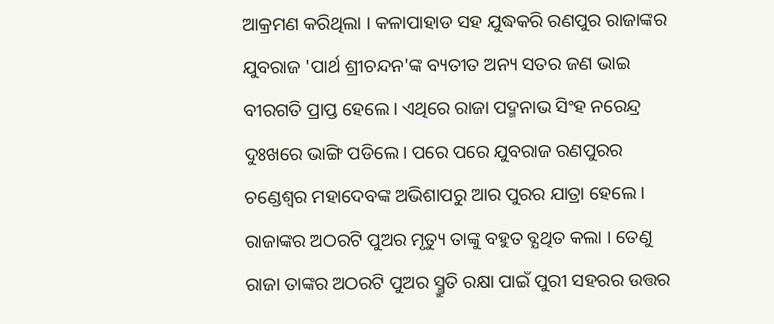ଆକ୍ରମଣ କରିଥିଲା । କଳାପାହାଡ ସହ ଯୁଦ୍ଧକରି ରଣପୁର ରାଜାଙ୍କର ଯୁବରାଜ 'ପାର୍ଥ ଶ୍ରୀଚନ୍ଦନ'ଙ୍କ ବ୍ୟତୀତ ଅନ୍ୟ ସତର ଜଣ ଭାଇ ବୀରଗତି ପ୍ରାପ୍ତ ହେଲେ। ଏଥିରେ ରାଜା ପଦ୍ମନାଭ ସିଂହ ନରେନ୍ଦ୍ର ଦୁଃଖରେ ଭାଙ୍ଗି ପଡିଲେ। ପରେ ପରେ ଯୁବରାଜ ରଣପୁରର ଚଣ୍ଡେଶ୍ୱର ମହାଦେବଙ୍କ ଅଭିଶାପରୁ ଆର ପୁରର ଯାତ୍ରା ହେଲେ। ରାଜାଙ୍କର ଅଠରଟି ପୁଅର ମୃତ୍ୟୁ ତାଙ୍କୁ ବହୁତ ବ୍ଯଥିତ କଲା । ତେଣୁ ରାଜା ତାଙ୍କର ଅଠରଟି ପୁଅର ସ୍ମ୍ରୁତି ରକ୍ଷା ପାଇଁ ପୁରୀ ସହରର ଉତ୍ତର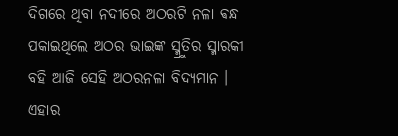ଦିଗରେ ଥିବା ନଦୀରେ ଅଠରଟି ନଳା ଵନ୍ଧ ପକାଇଥିଲେ ଅଠର ଭାଇଙ୍କ ସ୍ମ୍ରୁତିର ସ୍ମାରକୀ ବହି ଆଜି ସେହି ଅଠରନଳା ବିଦ୍ଯମାନ । ଏହାର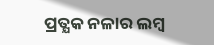ପ୍ରତ୍ଯକ ନଳାର ଲମ୍ବ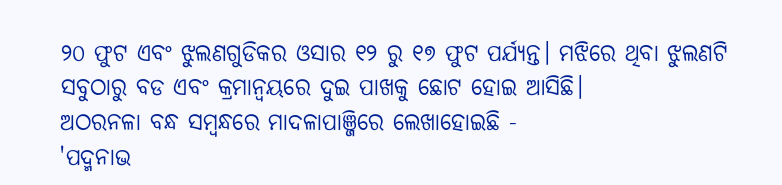୨୦ ଫୁଟ ଏବଂ ଝୁଲଣଗୁଡିକର ଓସାର ୧୨ ରୁ ୧୭ ଫୁଟ ପର୍ଯ୍ଯନ୍ତ। ମଝିରେ ଥିବା ଝୁଲଣଟି ସବୁଠାରୁ ବଡ ଏବଂ କ୍ରମାନ୍ୱୟରେ ଦୁଇ ପାଖକୁ ଛୋଟ ହୋଇ ଆସିଛି।
ଅଠରନଳା ବନ୍ଧ ସମ୍ବନ୍ଧରେ ମାଦଳାପାଞ୍ଜିରେ ଲେଖାହୋଇଛି -
'ପଦ୍ମନାଭ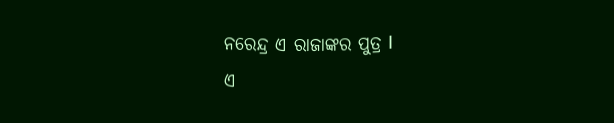ନରେନ୍ଦ୍ର ଏ ରାଜାଙ୍କର ପୁତ୍ର I
ଏ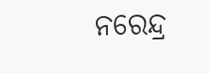ନରେନ୍ଦ୍ର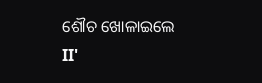ଶୌଚ ଖୋଳାଇଲେ II'